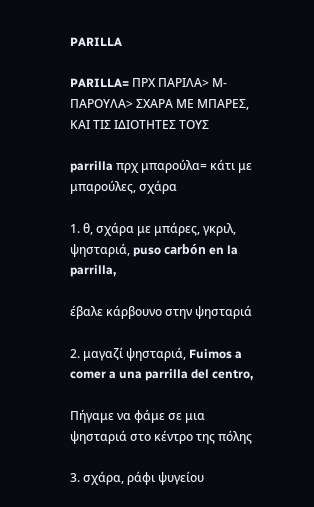PARILLA

PARILLA= ΠΡΧ ΠΑΡΙΛΑ> Μ-ΠΑΡΟΥΛΑ> ΣΧΑΡΑ ΜΕ ΜΠΑΡΕΣ, ΚΑΙ ΤΙΣ ΙΔΙΟΤΗΤΕΣ ΤΟΥΣ

parrilla πρχ μπαρούλα= κάτι με μπαρούλες, σχάρα

1. θ, σχάρα με μπάρες, γκριλ, ψησταριά, puso carbón en la parrilla,

έβαλε κάρβουνο στην ψησταριά

2. μαγαζί ψησταριά, Fuimos a comer a una parrilla del centro,

Πήγαμε να φάμε σε μια ψησταριά στο κέντρο της πόλης

3. σχάρα, ράφι ψυγείου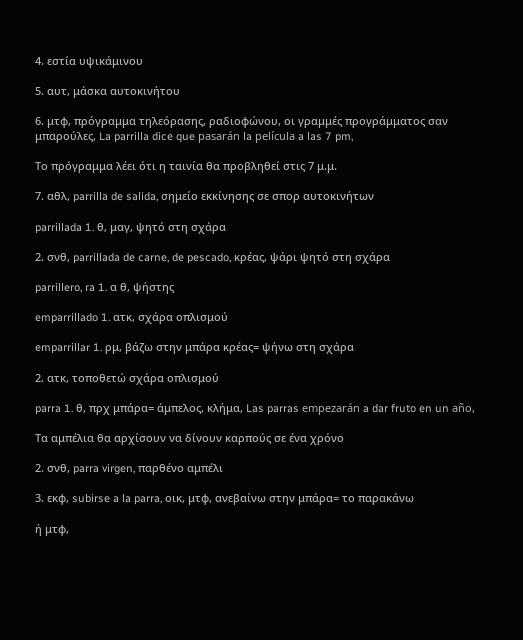4. εστία υψικάμινου

5. αυτ, μάσκα αυτοκινήτου

6. μτφ, πρόγραμμα τηλεόρασης, ραδιοφώνου, οι γραμμές προγράμματος σαν μπαρούλες, La parrilla dice que pasarán la película a las 7 pm,

Το πρόγραμμα λέει ότι η ταινία θα προβληθεί στις 7 μ.μ.

7. αθλ, parrilla de salida, σημείο εκκίνησης σε σπορ αυτοκινήτων

parrillada 1. θ, μαγ, ψητό στη σχάρα

2. σνθ, parrillada de carne, de pescado, κρέας, ψάρι ψητό στη σχάρα

parrillero, ra 1. α θ, ψήστης

emparrillado 1. ατκ, σχάρα οπλισμού

emparrillar 1. ρμ, βάζω στην μπάρα κρέας= ψήνω στη σχάρα

2. ατκ, τοποθετώ σχάρα οπλισμού

parra 1. θ, πρχ μπάρα= άμπελος, κλήμα, Las parras empezarán a dar fruto en un año,

Τα αμπέλια θα αρχίσουν να δίνουν καρπούς σε ένα χρόνο

2. σνθ, parra virgen, παρθένο αμπέλι

3. εκφ, subirse a la parra, οικ, μτφ, ανεβαίνω στην μπάρα= το παρακάνω

ή μτφ,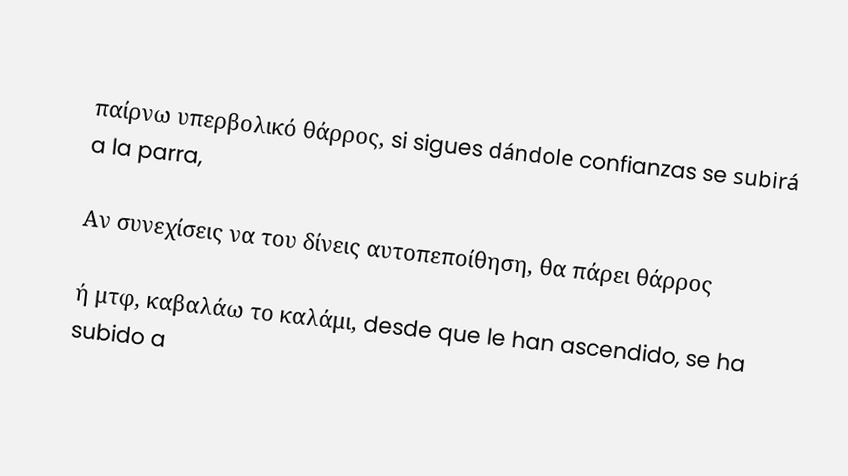παίρνω υπερβολικό θάρρος, si sigues dándole confianzas se subirá a la parra,

Αν συνεχίσεις να του δίνεις αυτοπεποίθηση, θα πάρει θάρρος

ή μτφ, καβαλάω το καλάμι, desde que le han ascendido, se ha subido a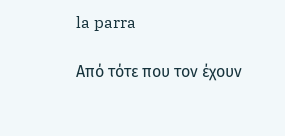la parra

Από τότε που τον έχουν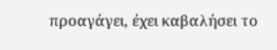προαγάγει, έχει καβαλήσει το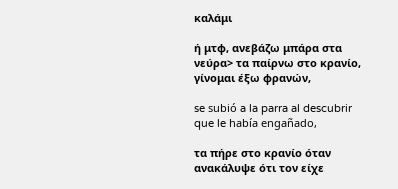καλάμι

ή μτφ, ανεβάζω μπάρα στα νεύρα> τα παίρνω στο κρανίο, γίνομαι έξω φρανών,

se subió a la parra al descubrir que le había engañado,

τα πήρε στο κρανίο όταν ανακάλυψε ότι τον είχε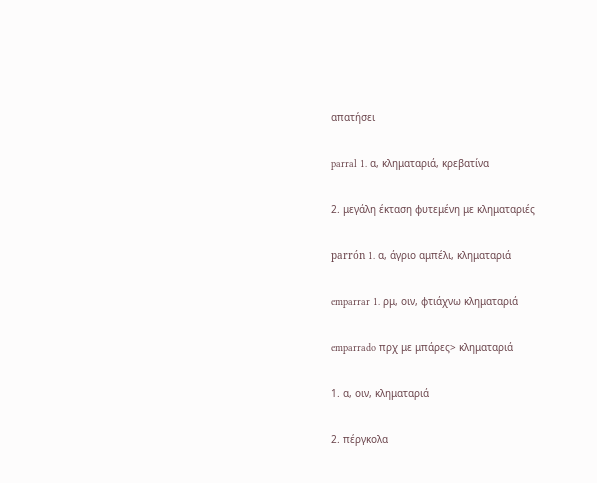απατήσει

parral 1. α, κληματαριά, κρεβατίνα

2. μεγάλη έκταση φυτεμένη με κληματαριές

parrón 1. α, άγριο αμπέλι, κληματαριά

emparrar 1. ρμ, οιν, φτιάχνω κληματαριά

emparrado πρχ με μπάρες> κληματαριά

1. α, οιν, κληματαριά

2. πέργκολα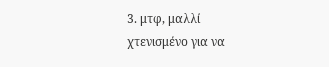3. μτφ, μαλλί χτενισμένο για να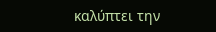καλύπτει την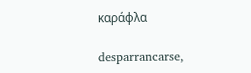καράφλα

desparrancarse,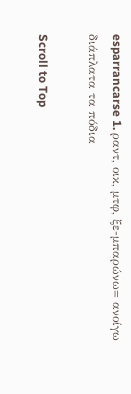esparrancarse 1. ραντ, οικ, μτφ, ξε-μπαρώνω= ανοίγω διάπλατα τα πόδια

Scroll to Top